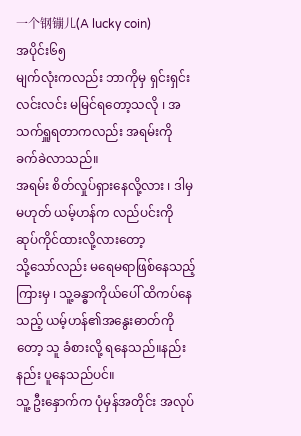一个钢镚儿(A lucky coin)
အပိုင်း၆၅
မျက်လုံးကလည်း ဘာကိုမှ ရှင်းရှင်းလင်းလင်း မမြင်ရတော့သလို ၊ အသက်ရှူရတာကလည်း အရမ်းကို ခက်ခဲလာသည်။
အရမ်း စိတ်လှုပ်ရှားနေလို့လား ၊ ဒါမှမဟုတ် ယမ့်ဟန်က လည်ပင်းကို ဆုပ်ကိုင်ထားလို့လားတော့
သို့သော်လည်း မရေမရာဖြစ်နေသည့်ကြားမှ ၊ သူ့ခန္ဓာကိုယ်ပေါ် ထိကပ်နေသည့် ယမ့်ဟန်၏အနွေးဓာတ်ကိုတော့ သူ ခံစားလို့ ရနေသည်။နည်းနည်း ပူနေသည်ပင်။
သူ့ ဦးနှောက်က ပုံမှန်အတိုင်း အလုပ်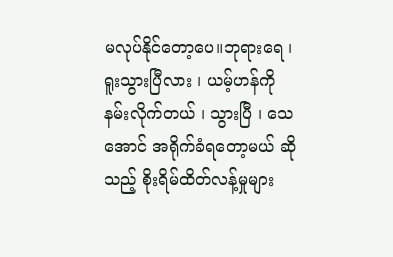မလုပ်နိုင်တော့ပေ။ဘုရားရေ ၊ ရူးသွားပြီလား ၊ ယမ့်ဟန်ကို နမ်းလိုက်တယ် ၊ သွားပြီ ၊ သေအောင် အရိုက်ခံရတော့မယ် ဆိုသည့် စိုးရိမ်ထိတ်လန့်မှုများ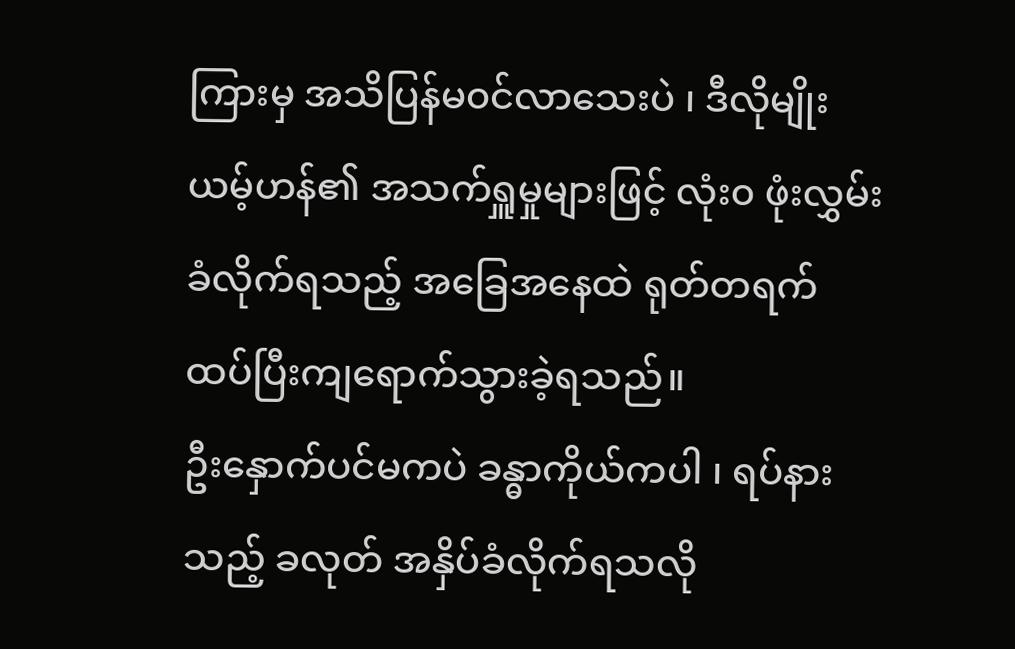ကြားမှ အသိပြန်မ၀င်လာသေးပဲ ၊ ဒီလိုမျိုး ယမ့်ဟန်၏ အသက်ရှူမှုများဖြင့် လုံး၀ ဖုံးလွှမ်းခံလိုက်ရသည့် အခြေအနေထဲ ရုတ်တရက် ထပ်ပြီးကျရောက်သွားခဲ့ရသည်။
ဦးနှောက်ပင်မကပဲ ခန္ဓာကိုယ်ကပါ ၊ ရပ်နားသည့် ခလုတ် အနှိပ်ခံလိုက်ရသလို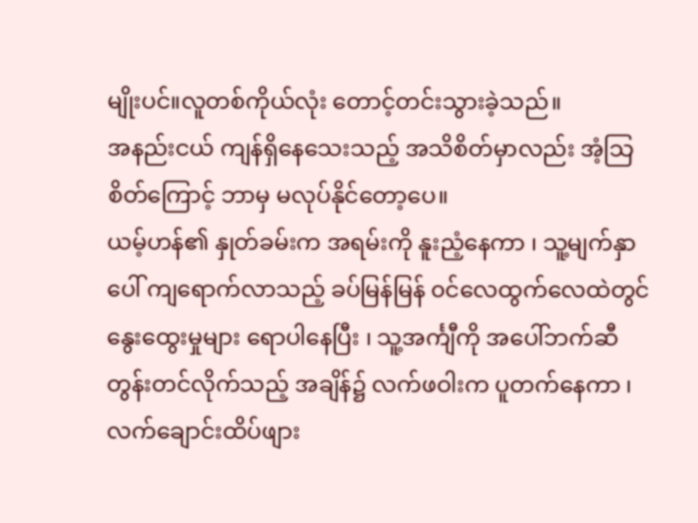မျိုးပင်။လူတစ်ကိုယ်လုံး တောင့်တင်းသွားခဲ့သည်။
အနည်းငယ် ကျန်ရှိနေသေးသည့် အသိစိတ်မှာလည်း အံ့သြစိတ်ကြောင့် ဘာမှ မလုပ်နိုင်တော့ပေ။
ယမ့်ဟန်၏ နှုတ်ခမ်းက အရမ်းကို နူးညံ့နေကာ ၊ သူ့မျက်နှာပေါ် ကျရောက်လာသည့် ခပ်မြန်မြန် ၀င်လေထွက်လေထဲတွင် နွေးထွေးမှုများ ရောပါနေပြီး ၊ သူ့အင်္ကျီကို အပေါ်ဘက်ဆီ တွန်းတင်လိုက်သည့် အချိန်၌ လက်ဖဝါးက ပူတက်နေကာ ၊ လက်ချောင်းထိပ်ဖျား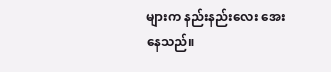များက နည်းနည်းလေး အေးနေသည်။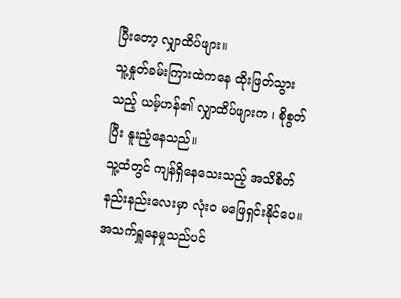ပြီးတော့ လျှာထိပ်ဖျား။
သူ့နှုတ်ခမ်းကြားထဲကနေ ထိုးဖြတ်သွားသည့် ယမ့်ဟန်၏ လျှာထိပ်ဖျားက ၊ စိုစွတ်ပြီး နူးညံ့နေသည်။
သူ့ထံတွင် ကျန်ရှိနေသေးသည့် အသိစိတ်နည်းနည်းလေးမှာ လုံး၀ မဖြေရှင်းနိုင်ပေ။အသက်ရှူနေမှုသည်ပင်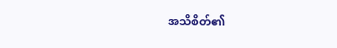အသိစိတ်၏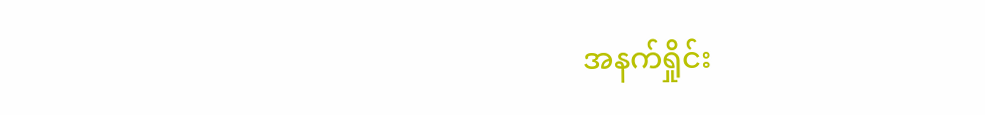အနက်ရှိုင်း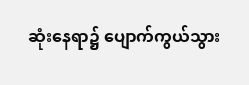ဆုံးနေရာ၌ ပျောက်ကွယ်သွား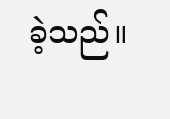ခဲ့သည်။